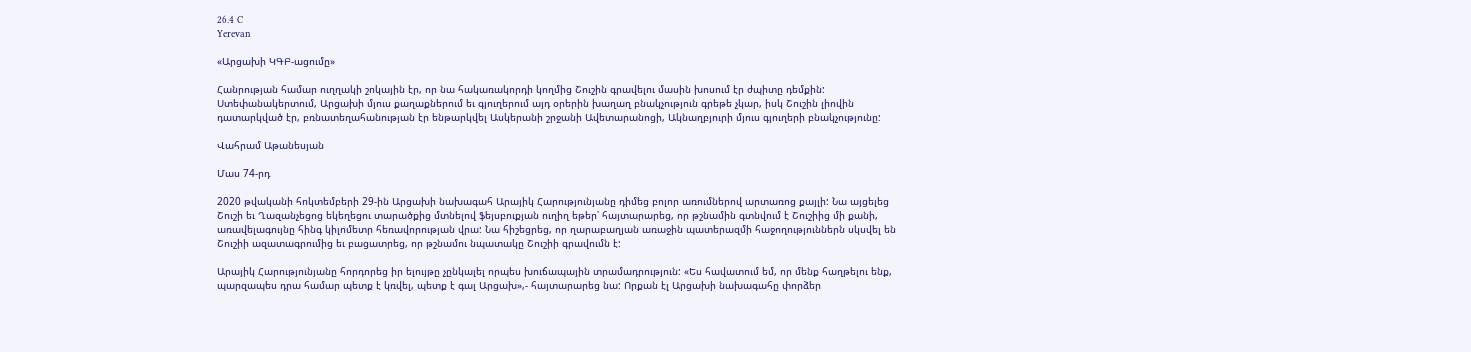26.4 C
Yerevan

«Արցախի ԿԳԲ-ացումը»

Հանրության համար ուղղակի շոկային էր, որ նա հակառակորդի կողմից Շուշին գրավելու մասին խոսում էր ժպիտը դեմքին: Ստեփանակերտում, Արցախի մյուս քաղաքներում եւ գյուղերում այդ օրերին խաղաղ բնակչություն գրեթե չկար, իսկ Շուշին լիովին դատարկված էր, բռնատեղահանության էր ենթարկվել Ասկերանի շրջանի Ավետարանոցի, Ակնաղբյուրի մյուս գյուղերի բնակչությունը:

Վահրամ Աթանեսյան

Մաս 74-րդ

2020 թվականի հոկտեմբերի 29-ին Արցախի նախագահ Արայիկ Հարությունյանը դիմեց բոլոր առումներով արտառոց քայլի: Նա այցելեց Շուշի եւ Ղազանչեցոց եկեղեցու տարածքից մտնելով ֆեյսբուքյան ուղիղ եթեր՝ հայտարարեց, որ թշնամին գտնվում է Շուշիից մի քանի, առավելագույնը հինգ կիլոմետր հեռավորության վրա: Նա հիշեցրեց, որ ղարաբաղյան առաջին պատերազմի հաջողություններն սկսվել են Շուշիի ազատագրումից եւ բացատրեց, որ թշնամու նպատակը Շուշիի գրավումն է:

Արայիկ Հարությունյանը հորդորեց իր ելույթը չընկալել որպես խուճապային տրամադրություն: «Ես հավատում եմ, որ մենք հաղթելու ենք, պարզապես դրա համար պետք է կռվել, պետք է գալ Արցախ»,- հայտարարեց նա: Որքան էլ Արցախի նախագահը փորձեր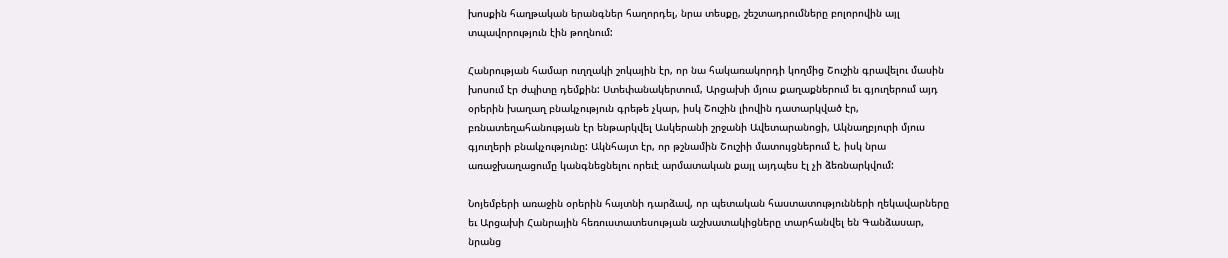խոսքին հաղթական երանգներ հաղորդել, նրա տեսքը, շեշտադրումները բոլորովին այլ տպավորություն էին թողնում:

Հանրության համար ուղղակի շոկային էր, որ նա հակառակորդի կողմից Շուշին գրավելու մասին խոսում էր ժպիտը դեմքին: Ստեփանակերտում, Արցախի մյուս քաղաքներում եւ գյուղերում այդ օրերին խաղաղ բնակչություն գրեթե չկար, իսկ Շուշին լիովին դատարկված էր, բռնատեղահանության էր ենթարկվել Ասկերանի շրջանի Ավետարանոցի, Ակնաղբյուրի մյուս գյուղերի բնակչությունը: Ակնհայտ էր, որ թշնամին Շուշիի մատույցներում է, իսկ նրա առաջխաղացումը կանգնեցնելու որեւէ արմատական քայլ այդպես էլ չի ձեռնարկվում:

Նոյեմբերի առաջին օրերին հայտնի դարձավ, որ պետական հաստատությունների ղեկավարները եւ Արցախի Հանրային հեռուստատեսության աշխատակիցները տարհանվել են Գանձասար, նրանց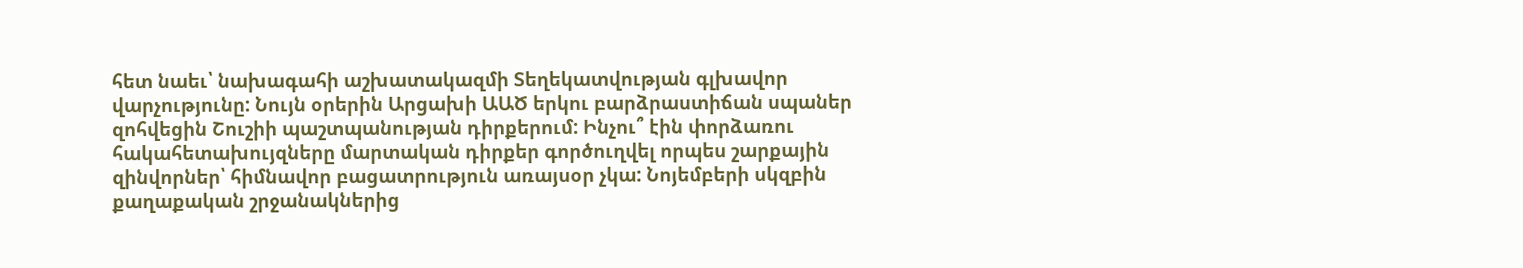հետ նաեւ՝ նախագահի աշխատակազմի Տեղեկատվության գլխավոր վարչությունը: Նույն օրերին Արցախի ԱԱԾ երկու բարձրաստիճան սպաներ զոհվեցին Շուշիի պաշտպանության դիրքերում: Ինչու՞ էին փորձառու հակահետախույզները մարտական դիրքեր գործուղվել որպես շարքային զինվորներ՝ հիմնավոր բացատրություն առայսօր չկա: Նոյեմբերի սկզբին քաղաքական շրջանակներից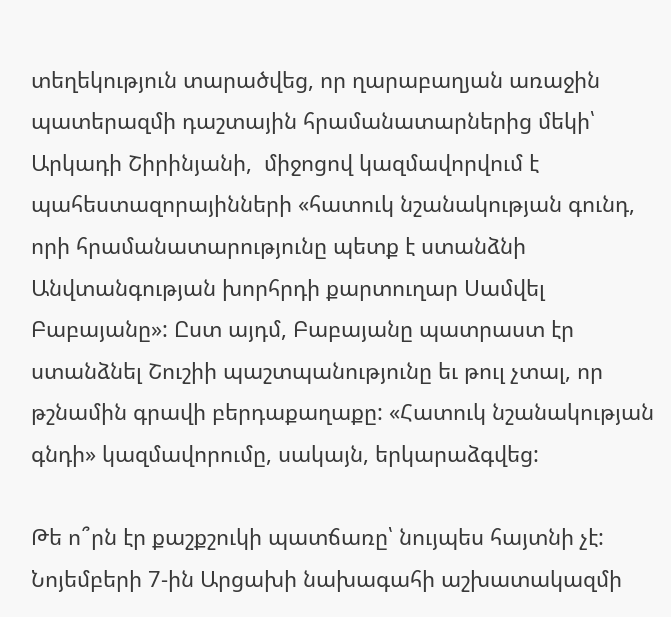տեղեկություն տարածվեց, որ ղարաբաղյան առաջին պատերազմի դաշտային հրամանատարներից մեկի՝ Արկադի Շիրինյանի,  միջոցով կազմավորվում է պահեստազորայինների «հատուկ նշանակության գունդ, որի հրամանատարությունը պետք է ստանձնի Անվտանգության խորհրդի քարտուղար Սամվել Բաբայանը»: Ըստ այդմ, Բաբայանը պատրաստ էր ստանձնել Շուշիի պաշտպանությունը եւ թուլ չտալ, որ թշնամին գրավի բերդաքաղաքը: «Հատուկ նշանակության գնդի» կազմավորումը, սակայն, երկարաձգվեց:

Թե ո՞րն էր քաշքշուկի պատճառը՝ նույպես հայտնի չէ: Նոյեմբերի 7‑ին Արցախի նախագահի աշխատակազմի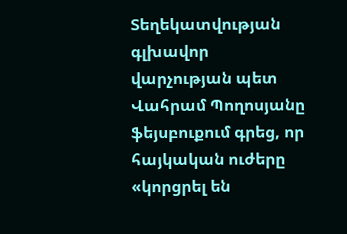Տեղեկատվության գլխավոր վարչության պետ Վահրամ Պողոսյանը ֆեյսբուքում գրեց, որ հայկական ուժերը «կորցրել են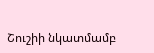Շուշիի նկատմամբ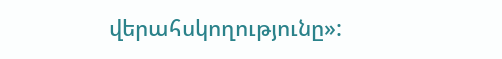վերահսկողությունը»: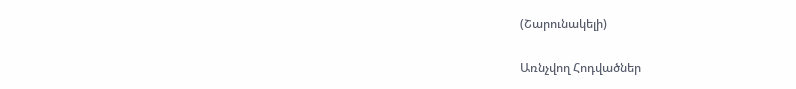(Շարունակելի)

Առնչվող Հոդվածներ